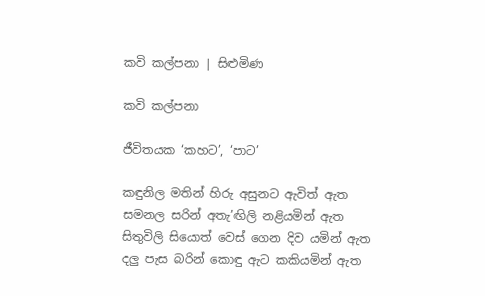කවි කල්පනා | සිළුමිණ

කවි කල්පනා

ජීවිතයක ‘කහට’, ‘පාට’

කඳුනිල මතින් හිරු අසුනට ඇවිත් ඇත
සමනල සරින් අතැ’ඟිලි නළියමින් ඇත
සිතුවිලි සියොත් වෙස් ගෙන දිව යමින් ඇත
දලු පැස බරින් කොඳු ඇට කකියමින් ඇත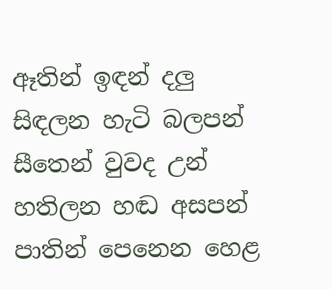ඈතින් ඉඳන් දලු සිඳලන හැටි බලපන්
සීතෙන් වුවද උන් හතිලන හඬ අසපන්
පාතින් පෙනෙන හෙළ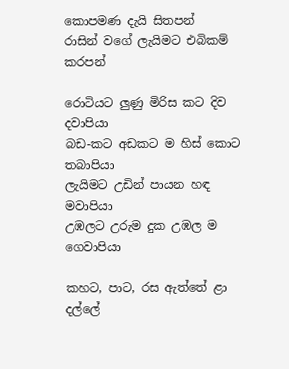කොපමණ දැයි සිතපන්
රාසින් වගේ ලැයිමට එබිකම් කරපන්

රොටියට ලුණු මිරිස කට දිව දවාපියා
බඩ-කට අඩකට ම හිස් කොට තබාපියා
ලැයිමට උඩින් පායන හඳ මවාපියා
උඹලට උරුම දුක උඹල ම ගෙවාපියා

කහට, පාට, රස ඇත්තේ ළා දල්ලේ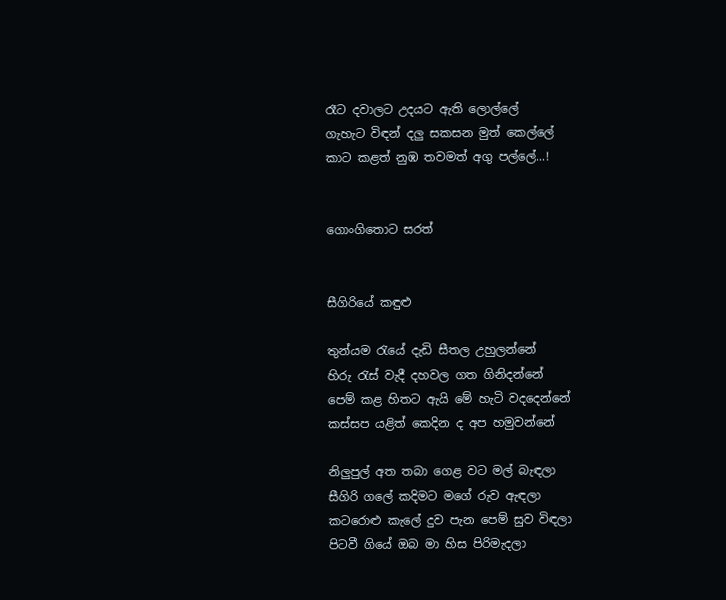රෑට දවාලට උදයට ඇති ලොල්ලේ
ගැහැට විඳන් දලු සකසන මුත් කෙල්ලේ
කාට කළත් නුඹ තවමත් අගු පල්ලේ...!


ගොංගිතොට සරත්


සීගිරියේ කඳුළු

තුන්යම රැයේ දැඩි සීතල උහුලන්නේ
හිරු රැස් වැදී දහවල ගත ගිනිදන්නේ
පෙම් කළ හිතට ඇයි මේ හැටි වදදෙන්නේ
කස්සප යළිත් කෙදින ද අප හමුවන්නේ

නිලුපුල් අත තබා ගෙළ වට මල් බැඳලා
සීගිරි ගලේ කදිමට මගේ රුව ඇඳලා
කටරොළු කැලේ දුව පැන පෙම් සුව විඳලා
පිටවී ගියේ ඔබ මා හිස පිරිමැදලා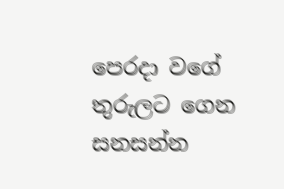පෙරදා වගේ තුරුලට ගෙන සනසන්න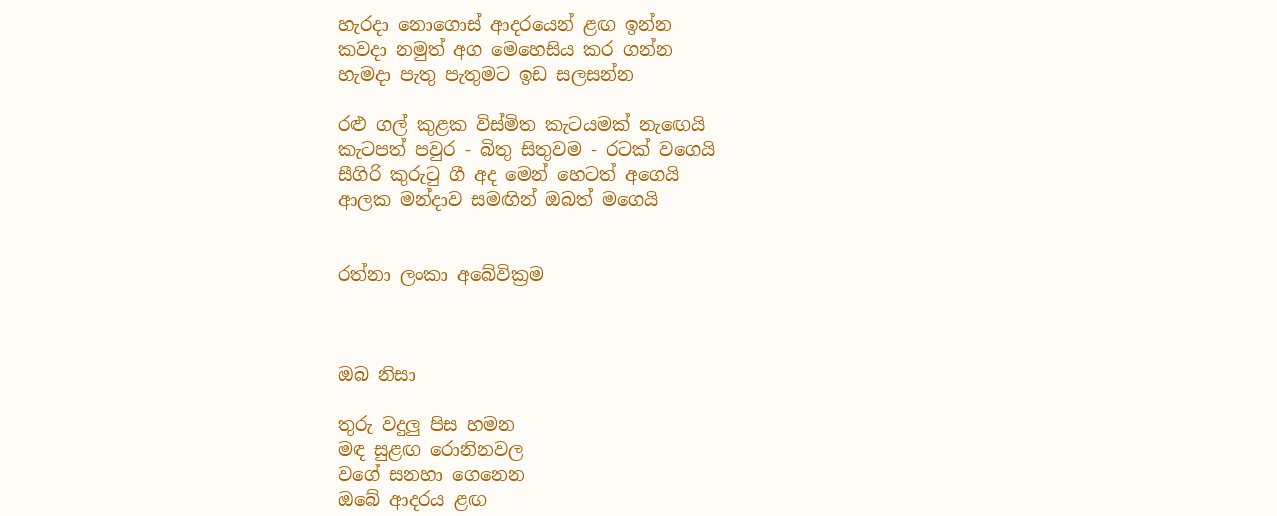හැරදා නොගොස් ආදරයෙන් ළඟ ඉන්න
කවදා නමුත් අග මෙහෙසිය කර ගන්න
හැමදා පැතු පැතුමට ඉඩ සලසන්න

රළු ගල් කුළක විස්මිත කැටයමක් නැ‍ඟෙයි
කැටපත් පවුර - බිතු සිතුවම - රටක් වගෙයි
සීගිරි කුරුටු ගී අද මෙන් හෙටත් අගෙයි
ආලක මන්දාව සමඟින් ඔබත් මගෙයි


රත්නා ලංකා අබේවික්‍රම



ඔබ නිසා

තුරු වදුලු පිස හමන
මඳ සුළඟ රොනිනවල
වගේ සනහා ගෙනෙන
ඔබේ ආදරය ළඟ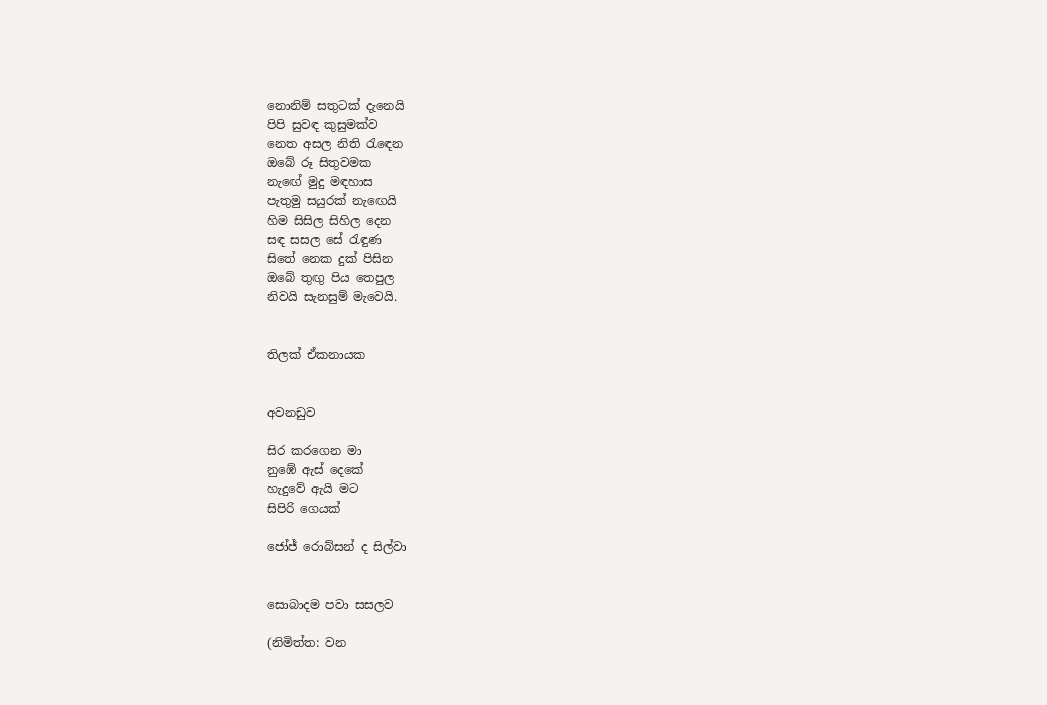නොනිම් සතුටක් දැනෙයි
පිපි සුවඳ කුසුමක්ව
නෙත අසල නිති රැ‍ඳෙන
ඔබේ රූ සිතුවමක
නැ‍ඟේ මුදු මඳහාස
පැතුමු සයුරක් නැ‍ඟෙයි
හිම සිසිල සිහිල දෙන
සඳ සසල සේ රැඳුණ
සිතේ නෙක දුක් පිසින
ඔබේ තුඟු පිය තෙපුල
නිවයි සැනසුම් මැවෙයි.


තිලක් ඒකනායක


අවනඩුව

සිර කරගෙන මා
නුඹේ ඇස් දෙකේ
හැදුවේ ඇයි මට
සිපිරි ගෙයක්

ජෝජ් රොබ්සන් ද සිල්වා


සොබාදම පවා සසලව

(නිමිත්ත: වන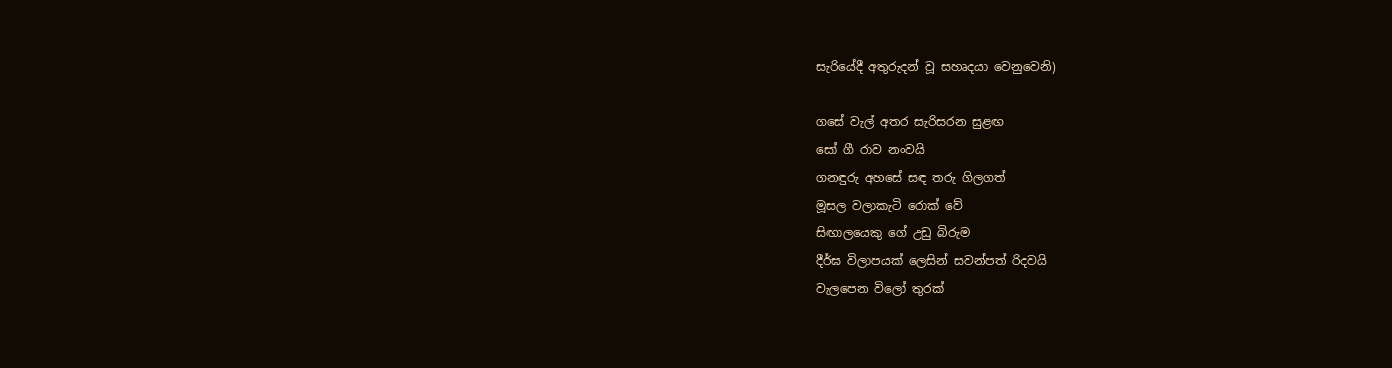සැරියේදී අතුරුදන් වූ සහෘදයා වෙනුවෙනි)

ගසේ වැල් අතර සැරිසරන සුළඟ
සෝ ගී රාව නංවයි
ගනඳුරු අහසේ සඳ තරු ගිලගත්
මූසල වලාකැටි රොක් වේ
සිඟාලයෙකු ගේ උඩු බිරුම
දීර්ඝ විලාපයක් ලෙසින් සවන්පත් රිදවයි
වැලපෙන විලෝ තුරක්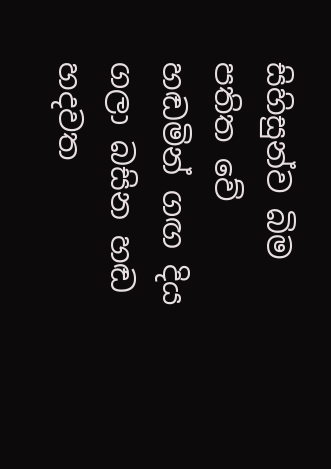සිහිසුන්ව බිම පතිත වේ
හඬමින් ගඟ දිය ගලා බසින හඬ
හදවත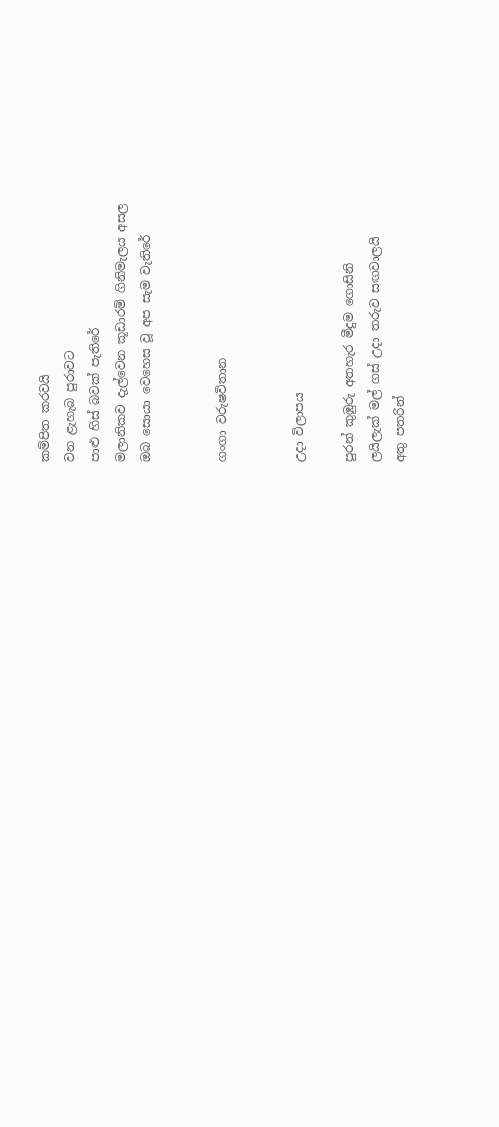කම්පිත කරවයි
වන ළැහැබ පුරාවට
පාළු හිස් බවක් පැතිරේ
මලානිකව දැල්වෙන කූඩාරම් ගිනිමැලය අසල
ඔබ සොයා වෙහෙස වූ අප සැම වැතිරේ


ගංගා වරුෂවිතාන


උදා විලාපය

පුරන් කුඹුරු අතහැර මීදුම ගොසිනි
ලයිලැක් මල් ගස් උදා තරුව සඟවාලයි
අතු පතරින්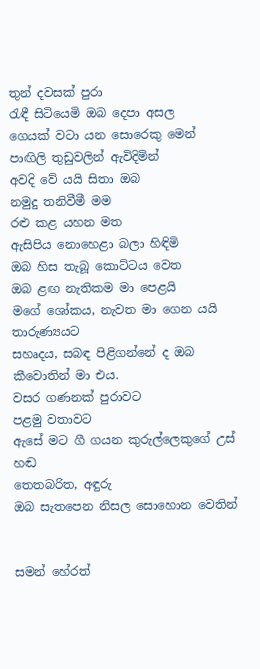තුන් දවසක් පුරා
රැඳී සිටියෙමි ඔබ දෙපා අසල
ගෙයක් වටා යන සොරෙකු මෙන්
පාඟිලි තුඩුවලින් ඇවිදිමින්
අවදි වේ යයි සිතා ඔබ
නමුදු තනිවීමී මම
රළු කළ යහන මත
ඇසිපිය නොහෙළා බලා හිඳිමි
ඔබ හිස තැබූ කොට්ටය වෙත
ඔබ ළඟ නැතිකම මා පෙළයි
මගේ ශෝකය, නැවත මා ගෙන යයි තාරුණ්‍යයට
සහෘදය, සබඳ පිළිගන්නේ ද ඔබ
කීවොතින් මා එය.
වසර ගණනක් පුරාවට
පළමු වතාවට
ඇසේ මට ගී ගයන කුරුල්ලෙකුගේ උස් හඬ
තෙතබරිත, අඳුරු
ඔබ සැතපෙන නිසල සොහොන වෙතින්


සමන් හේරත්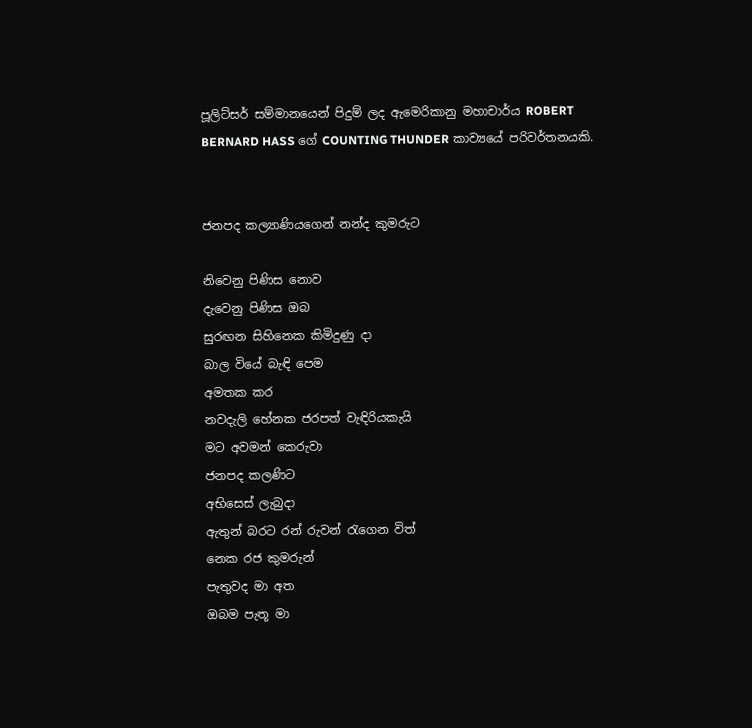පූලිට්සර් සම්මානයෙන් පිදුම් ලද ඇමෙරිකානු මහාචාර්ය ROBERT BERNARD HASS ගේ COUNTING THUNDER කාව්‍යයේ පරිවර්තනයකි.


ජනපද කල්‍යාණියගෙන් නන්ද කුමරුට

නිවෙනු පිණිස නොව
දැවෙනු පිණිස ඔබ
සුරඟන සිහිනෙක කිමිදුණු දා
බාල වියේ බැඳි පෙම
අමතක කර
නවදැලි හේනක ජරපත් වැඳිරියකැයි
මට අවමන් කෙරුවා
ජනපද කලණිට
අභිසෙස් ලැබුදා
ඇතුන් බරට රන් රුවන් රැගෙන විත්
නෙක රජ කුමරුන්
පැතුවද මා අත
ඔබම පැතූ මා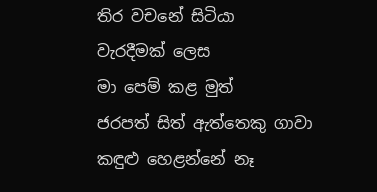තිර වචනේ සිටියා
වැරදීමක් ලෙස
මා පෙම් කළ මුත්
ජරපත් සිත් ඇත්තෙකු ගාවා
කඳුළු හෙළන්නේ නෑ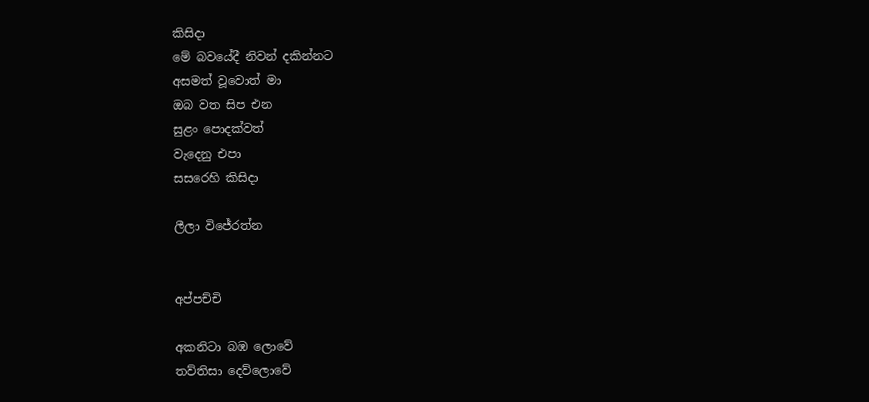කිසිදා
මේ බවයේදී නිවන් දකින්නට
අසමත් වූවොත් මා
ඔබ වත සිප එන
සුළං පොදක්වත්
වැදෙනු එපා
සසරෙහි කිසිදා

ලීලා විජේරත්න


අප්පච්චි

අකනිටා බඹ ලොවේ
තව්තිසා දෙව්ලොවේ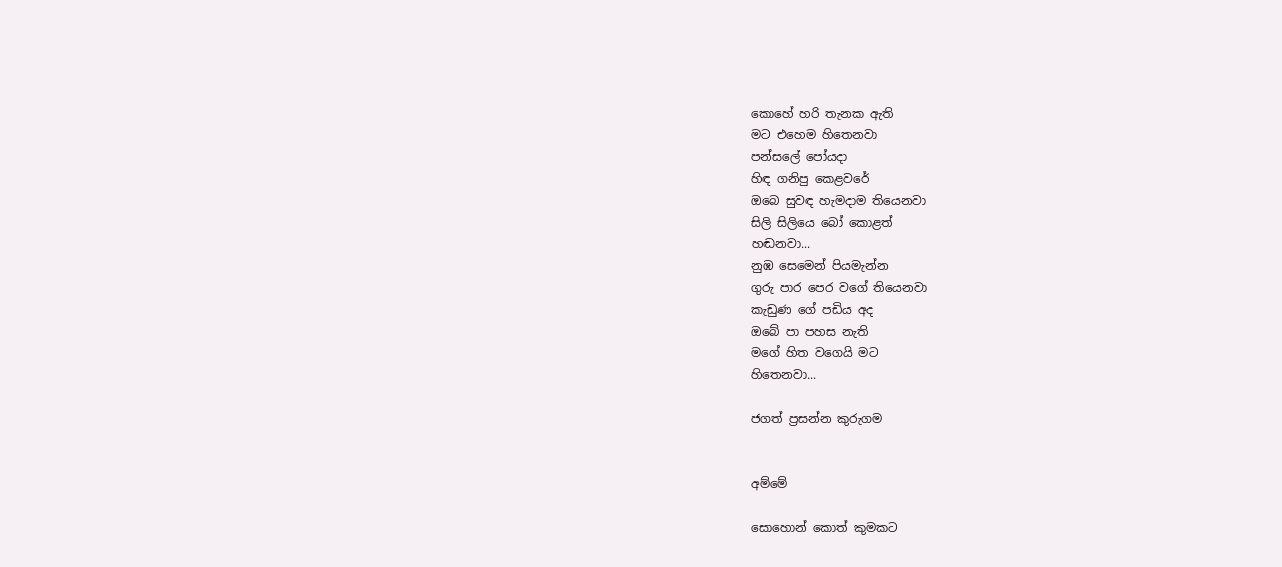කොහේ හරි තැනක ඇති
මට එහෙම හිතෙනවා
පන්සලේ පෝයදා
හිඳ ගනිපු කෙළවරේ
ඔබෙ සුවඳ හැමදාම තියෙනවා
සිලි සිලියෙ බෝ කොළත්
හඬනවා...
නුඹ සෙමෙන් පියමැන්න
ගුරු පාර පෙර වගේ තියෙනවා
කැඩුණ ගේ පඩිය අද
ඔබේ පා පහස නැති
මගේ හිත වගෙයි මට
හිතෙනවා...

ජගත් ප්‍රසන්න කුරුගම


අම්මේ

සොහොන් කොත් කුමකට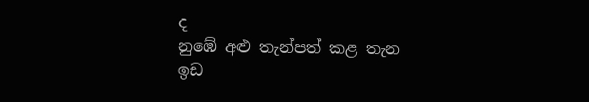ද
නුඹේ අළු තැන්පත් කළ තැන
ඉඩ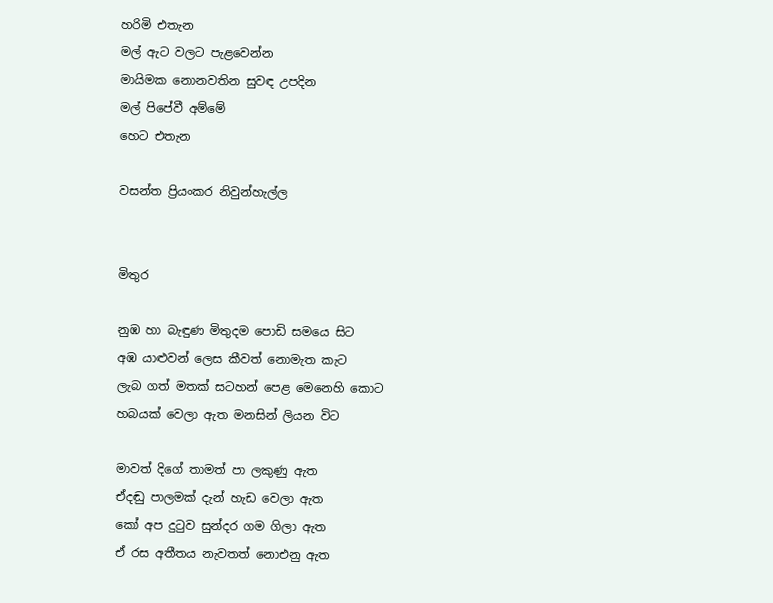හරිමි එතැන
මල් ඇට වලට පැළවෙන්න
මායිමක නොනවතින සුවඳ උපදින
මල් පිපේවී අම්මේ
හෙට එතැන

වසන්ත ප්‍රියංකර නිවුන්හැල්ල


මිතුර

නුඹ හා බැඳුණ මිතුදම පොඩි සමයෙ සිට
අඹ යාළුවන් ලෙස කීවත් නොමැත කැට
ලැබ ගත් මතක් සටහන් පෙළ මෙනෙහි කොට
හබයක් වෙලා ඇත මනසින් ලියන විට

මාවත් දිගේ තාමත් පා ලකුණු ඇත
ඒදඬු පාලමක් දැන් හැඩ වෙලා ඇත
කෝ අප දුටුව සුන්දර ගම ගිලා ඇත
ඒ රස අතීතය නැවතත් නොඑනු ඇත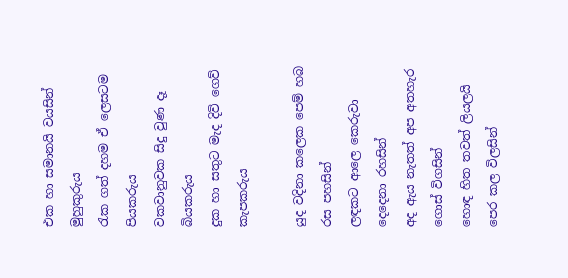එක හා සමානයි වයසින් මුහුකුරුය
රැක ගත් දහම ඒ ලෙසටම පියකරුය
වකවානුවක සිදු වුණ දෑ බියකරුය
දුක හා සතුට මැද දිවි ගෙව් කැපකරුය

යුද වදිනා කලෙක පෙම් හබ රස පහසින්
ලඳකට ආලෙ කෙරුවා දෙදෙනා රහසින්
අද ඇය නැතත් අප අතහැර ගොස් විගසින්
හොඳ හිත තවත් ලියලයි පෙර කල විලසින්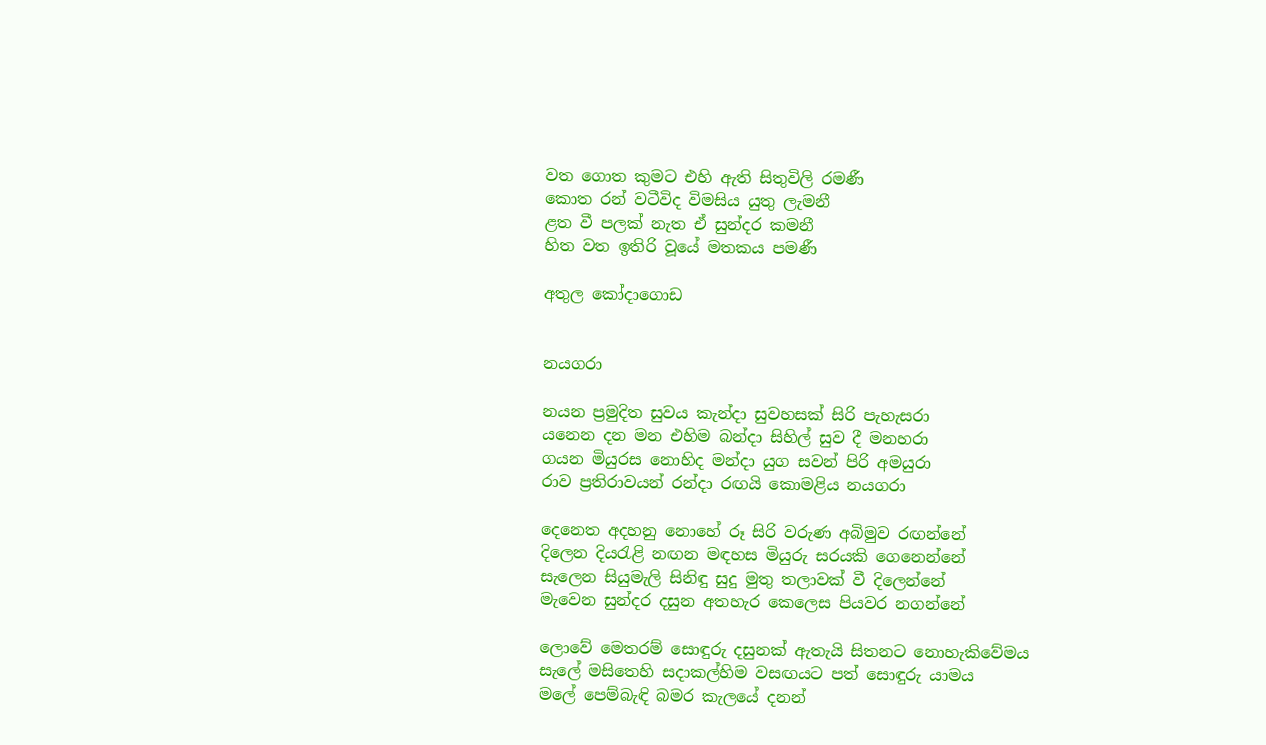වත ගොත කුමට එහි ඇති සිතුවිලි රමණී
කොත රන් වටීවිද විමසිය යුතු ලැමනී
ළත වී පලක් නැත ඒ සුන්දර කමනී
හිත වත ඉතිරි වූයේ මතකය පමණී

අතුල කෝදාගොඩ


නයගරා

නයන ප්‍රමුදිත සුවය කැන්දා සුවහසක් සිරි පැහැසරා
යනෙන දන මන එහිම බන්දා සිහිල් සුව දී මනහරා
ගයන මියුරස නොහිද මන්දා යුග සවන් පිරි අමයුරා
රාව ප්‍රතිරාවයන් රන්දා රඟයි කොමළිය නයගරා

දෙනෙත අදහනු නොහේ රූ සිරි වරුණ අබිමුව රඟන්නේ
දිලෙන දියරැළි නඟන මඳහස මියුරු සරයකි ගෙනෙන්නේ
සැලෙන සියුමැලි සිනිඳු සුදු මුතු තලාවක් වී දිලෙන්නේ
මැවෙන සුන්දර දසුන අතහැර කෙලෙස පියවර නගන්නේ

ලොවේ මෙතරම් සොඳුරු දසුනක් ඇතැයි සිතනට නොහැකිවේමය
සැලේ මසිතෙහි සදාකල්හිම වසඟයට පත් සොඳුරු යාමය
මලේ පෙම්බැඳි බමර කැලයේ දනන්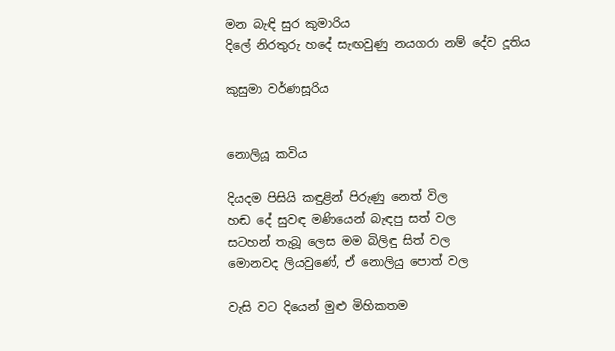මන බැඳි සුර කුමාරිය
දිලේ නිරතුරු හදේ සැඟවුණු නයගරා නම් දේව දූතිය

කුසුමා වර්ණසූරිය


නොලියූ කවිය

දියදම පිසියි කඳුළින් පිරුණු නෙත් විල
හඬ දේ සුවඳ මණියෙන් බැඳපු සත් වල
සටහන් තැබූ ලෙස මම බිලිඳු සිත් වල
මොනවද ලියවුණේ, ඒ නොලියු පොත් වල

වැසි වට දියෙන් මුළු මිහිකතම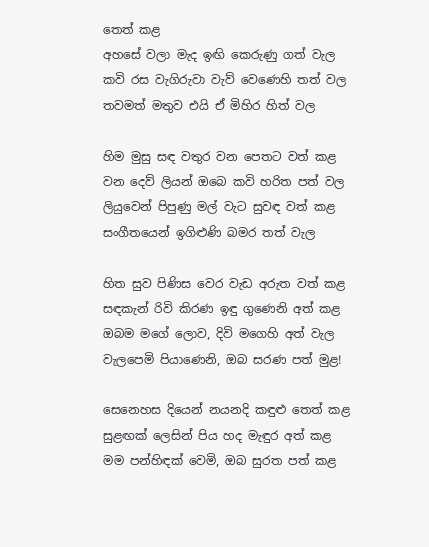තෙත් කළ
අහසේ වලා මැද ඉඟි කෙරුණු ගත් වැල
කවි රස වැගිරුවා වැව් වෙණෙහි තත් වල
තවමත් මතුව එයි ඒ මිහිර හිත් වල

හිම මුසු සඳ වතුර වන පෙතට වත් කළ
වන දෙව් ලියන් ඔබෙ කවි හරිත පත් වල
ලියුවෙන් පිපුණු මල් වැට සුවඳ වත් කළ
සංගීතයෙන් ඉගිළුණි බමර තත් වැල

හිත සුව පිණිස වෙර වැඩ අරුත වත් කළ
සඳකැන් රිවි කිරණ ඉඳු ගුණෙනි අත් කළ
ඔබම මගේ ලොව, දිවි මගෙහි අත් වැල
වැලපෙමි පියාණෙනි, ඔබ සරණ පත් මුළ!

සෙනෙහස දියෙන් නයනදි කඳුළු තෙත් කළ
සුළඟක් ලෙසින් පිය හද මැඳුර අත් කළ
මම පන්හිඳක් වෙමි, ඔබ සුරත පත් කළ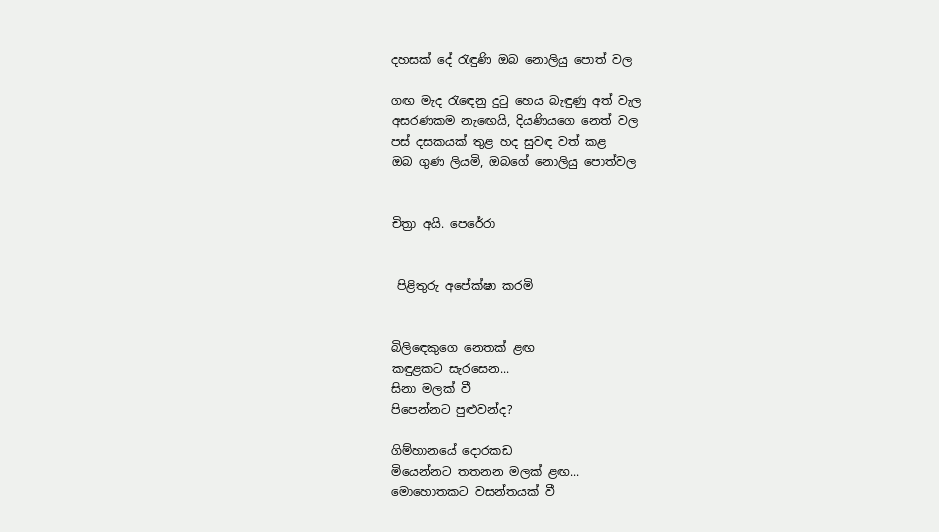දහසක් දේ රැඳුණි ඔබ නොලියු පොත් වල

ගඟ මැද රැ‍ඳෙනු දුටු හෙය බැඳුණු අත් වැල
අසරණකම නැ‍ඟෙයි, දියණියගෙ නෙත් වල
පස් දසකයක් තුළ හද සුවඳ වත් කළ
ඔබ ගුණ ලියමි, ඔබගේ නොලියු පොත්වල


චිත්‍රා අයි. පෙරේරා


 පිළිතුරු අපේක්ෂා කරමි


බිලිඳෙකුගෙ නෙතක් ළඟ
කඳුළකට සැරසෙන...
සිනා මලක් වී
පිපෙන්නට පුළුවන්ද?

ගිම්හානයේ දොරකඩ
මියෙන්නට තතනන මලක් ළඟ...
මොහොතකට වසන්තයක් වී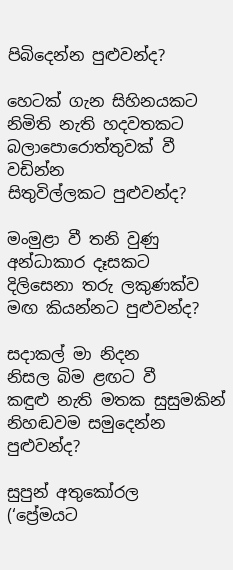පිබිදෙන්න පුළුවන්ද?

හෙටක් ගැන සිහිනයකට
නිමිති නැති හදවතකට
බලාපොරොත්තුවක් වී වඩින්න
සිතුවිල්ලකට පුළුවන්ද?

මංමුළා වී තනි වුණු
අන්ධාකාර දෑසකට
දිලිසෙනා තරු ලකුණක්ව
මඟ කියන්නට පුළුවන්ද?

සදාකල් මා නිදන
නිසල බිම ළඟට වී
කඳුළු නැති මතක සුසුමකින්
නිහඬවම සමුදෙන්න පුළුවන්ද?

සුපුන් අතුකෝරල
(‘ප්‍රේමයට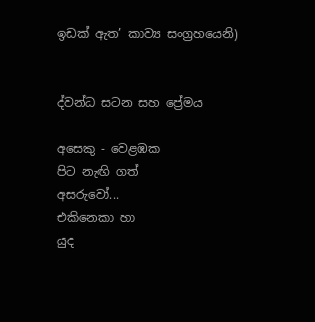ඉඩක් ඇත’ කාව්‍ය සංග්‍රහයෙනි)


ද්වන්ධ සටන සහ ප්‍රේමය

අසෙකු - වෙළඹක
පිට නැඟි ගත්
අසරුවෝ...
එකිනෙකා හා
යුද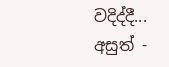වදිද්දී...
අසුත් -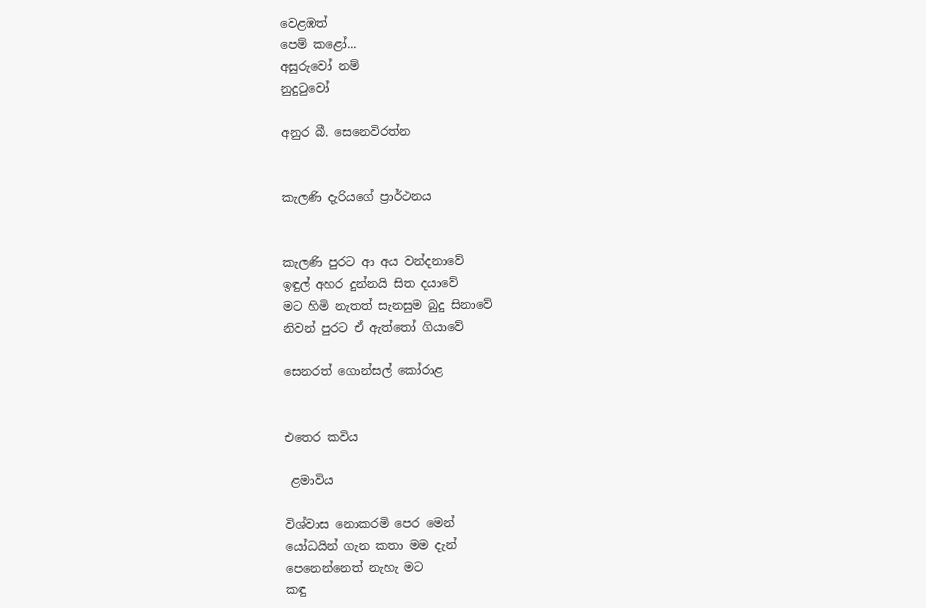වෙළඹත්
පෙම් කළෝ...
අසුරුවෝ නම්
නුදුටුවෝ

අනුර බී. සෙනෙවිරත්න


කැලණි දැරියගේ ප්‍රාර්ථනය


කැලණි පුරට ආ අය වන්දනාවේ
ඉඳුල් අහර දුන්නයි සිත දයාවේ
මට හිමි නැතත් සැනසුම බුදු සිනාවේ
නිවන් පුරට ඒ ඇත්තෝ ගියාවේ

සෙනරත් ගොන්සල් කෝරාළ


එතෙර කවිය

 ළමාවිය

විශ්වාස නොකරමි පෙර මෙන්
යෝධයින් ගැන කතා මම දැන්
පෙනෙන්නෙත් නැහැ මට
කඳු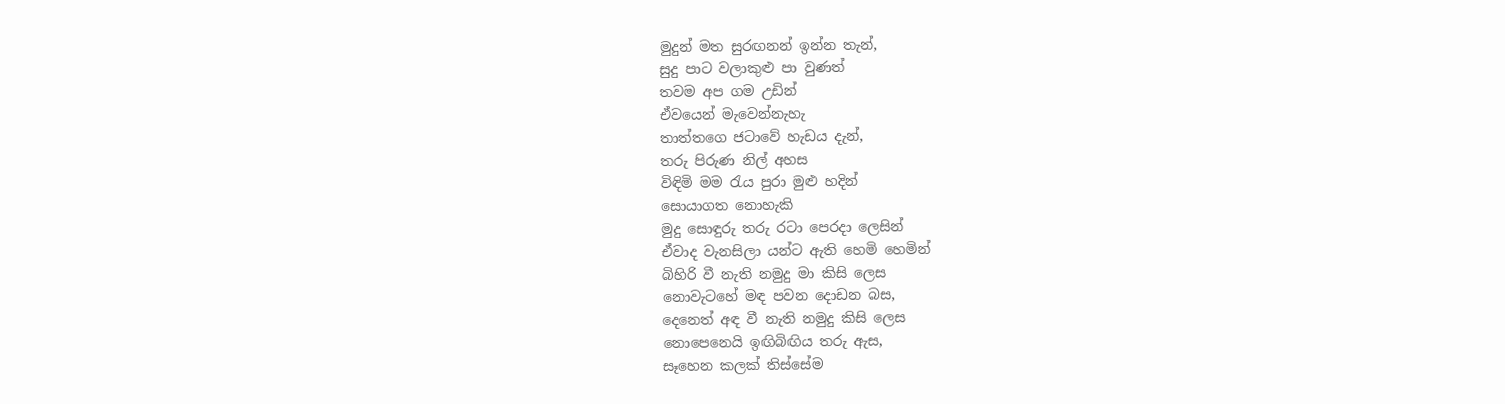මුදුන් මත සුරඟනන් ඉන්න තැන්,
සුදු පාට වලාකුළු පා වුණත්
තවම අප ගම උඩින්
ඒවයෙන් මැවෙන්නැහැ
තාත්තගෙ ජටාවේ හැඩය දැන්,
තරු පිරුණ නිල් අහස
විඳිමි මම රැය පුරා මුළු හදින්
සොයාගත නොහැකි
මුදු සොඳුරු තරු රටා පෙරදා ලෙසින්
ඒවාද වැනසිලා යන්ට ඇති හෙමි හෙමින්
බිහිරි වී නැති නමුදු මා කිසි ලෙස
නොවැටහේ මඳ පවන දොඩන බස,
දෙනෙත් අඳ වී නැති නමුදු කිසි ලෙස
නොපෙනෙයි ඉඟිබිඟිය තරු ඇස,
සෑහෙන කලක් තිස්සේම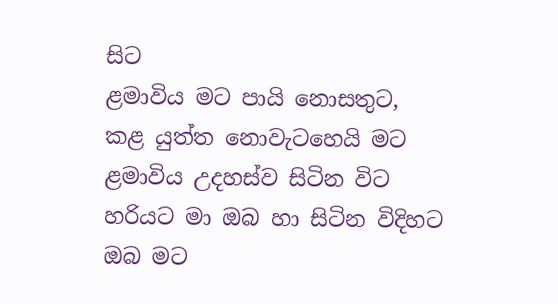සිට
ළමාවිය මට පායි නොසතුට,
කළ යුත්ත නොවැටහෙයි මට
ළමාවිය උදහස්ව සිටින විට
හරියට මා ඔබ හා සිටින විදිහට
ඔබ මට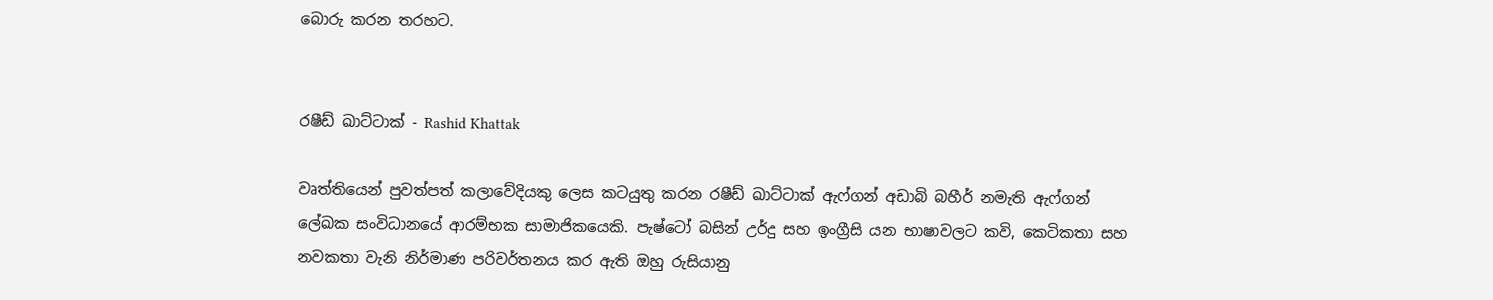බොරු කරන තරහට.


රෂීඩ් ඛාට්ටාක් - Rashid Khattak

වෘත්තියෙන් පුවත්පත් කලාවේදියකු ලෙස කටයුතු කරන රෂීඩ් ඛාට්ටාක් ඇෆ්ගන් අඩාබි බහීර් නමැති ඇෆ්ගන් ලේඛක සංවිධානයේ ආරම්භක සාමාජිකයෙකි. පැෂ්ටෝ බසින් උර්දු සහ ඉංග්‍රීසි යන භාෂාවලට කවි, කෙටිකතා සහ නවකතා වැනි නිර්මාණ පරිවර්තනය කර ඇති ඔහු රුසියානු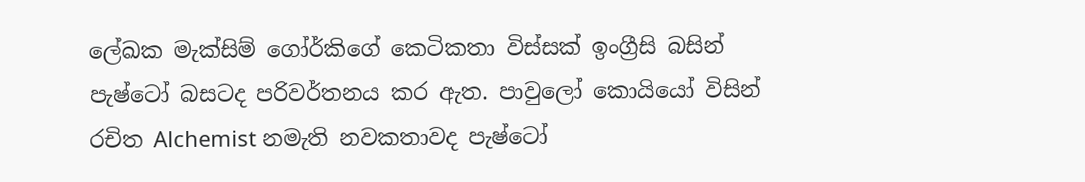ලේඛක මැක්සිම් ගෝර්කිගේ කෙටිකතා විස්සක් ඉංග්‍රීසි බසින් පැෂ්ටෝ බසටද පරිවර්තනය කර ඇත. පාවුලෝ කොයියෝ විසින් රචිත Alchemist නමැති නවකතාවද පැෂ්ටෝ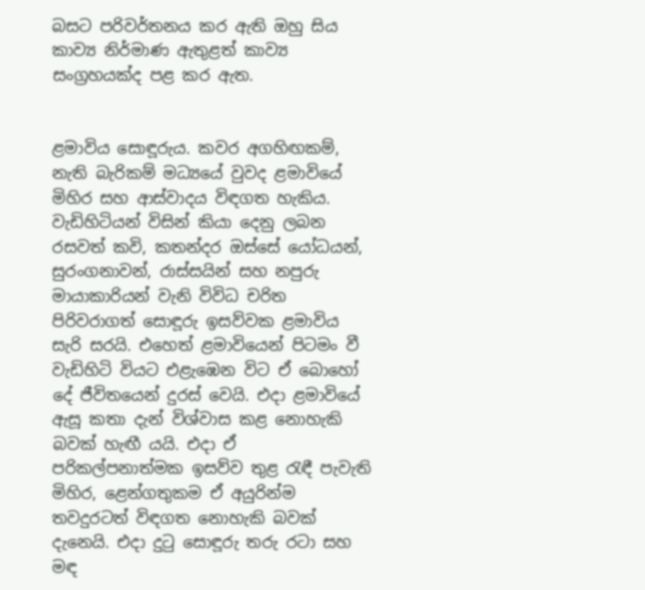බසට පරිවර්තනය කර ඇති ඔහු සිය කාව්‍ය නිර්මාණ ඇතුළත් කාව්‍ය සංග්‍රහයක්ද පළ කර ඇත.


ළමාවිය සොඳූරුය. කවර අගහිඟකම්, නැති බැරිකම් මධ්‍යයේ වුවද ළමාවියේ මිහිර සහ ආස්වාදය විඳගත හැකිය. වැඩිහිටියන් විසින් කියා දෙනු ලබන රසවත් කවි, කතන්දර ඔස්සේ යෝධයන්, සුරංගනාවන්, රාස්සයින් සහ නපුරු මායාකාරියන් වැනි විවිධ චරිත පිරිවරාගත් සොඳූරු ඉසව්වක ළමාවිය සැරි සරයි. එහෙත් ළමාවියෙන් පිටමං වී වැඩිහිටි වියට එළැඹෙන විට ඒ බොහෝ දේ ජීවිතයෙන් දුරස් වෙයි. එදා ළමාවියේ ඇසූ කතා දැන් විශ්වාස කළ නොහැකි බවක් හැඟී යයි. එදා ඒ පරිකල්පනාත්මක ඉසව්ව තුළ රැඳී පැවැති මිහිර, ළෙන්ගතුකම ඒ අයුරින්ම තවදුරටත් විඳගත නොහැකි බවක් දැනෙයි. එදා දුටු සොඳූරු තරු රටා සහ මඳ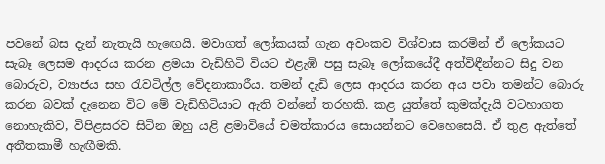පවනේ බස දැන් නැතැයි හැඟෙයි. මවාගත් ලෝකයක් ගැන අවංකව විශ්වාස කරමින් ඒ ලෝකයට සැබෑ ලෙසම ආදරය කරන ළමයා වැඩිහිටි වියට එළැඹි පසු සැබෑ ලෝකයේදී අත්විඳීන්නට සිදු වන බොරුව, ව්‍යාජය සහ රැවටිල්ල වේදනාකාරීය. තමන් දැඩි ලෙස ආදරය කරන අය පවා තමන්ට බොරු කරන බවක් දැනෙන විට මේ වැඩිහිටියාට ඇති වන්නේ තරහකි. කළ යුත්තේ කුමක්දැයි වටහාගත නොහැකිව, විපිළසරව සිටින ඔහු යළි ළමාවියේ චමත්කාරය සොයන්නට වෙහෙසෙයි. ඒ තුළ ඇත්තේ අතීතකාමී හැඟීමකි.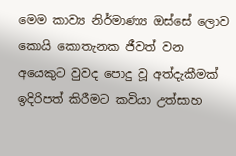මෙම කාව්‍ය නිර්මාණ්‍ය ඔස්සේ ලොව කොයි කොතැනක ජීවත් වන අයෙකුට වුවද පොදු වූ අත්දැකීමක් ඉදිරිපත් කිරීමට කවියා උත්සාහ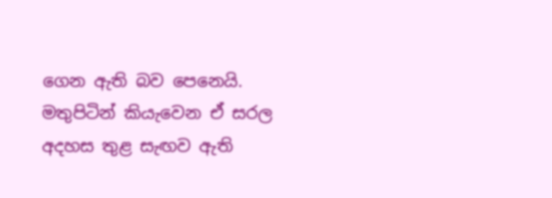ගෙන ඇති බව පෙනෙයි. මතුපිටින් කියැවෙන ඒ සරල අදහස තුළ සැඟව ඇති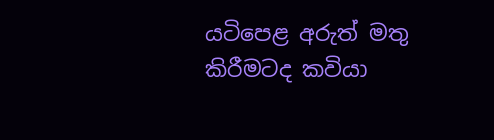යටිපෙළ අරුත් මතු කිරීමටද කවියා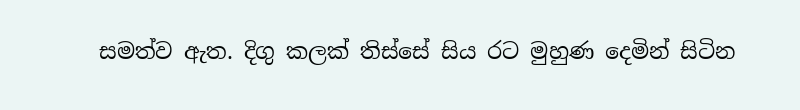සමත්ව ඇත. දිගු කලක් තිස්සේ සිය රට මුහුණ දෙමින් සිටින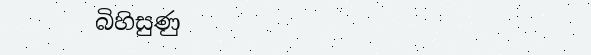බිහිසුණු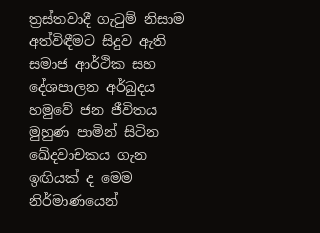ත්‍රස්තවාදී ගැටුම් නිසාම අත්විඳීමට සිදුව ඇති සමාජ ආර්ථික සහ දේශපාලන අර්බුදය හමුවේ ජන ජීවිතය මුහුණ පාමින් සිටින ඛේදවාචකය ගැන ඉඟියක් ද මෙම නිර්මාණයෙන්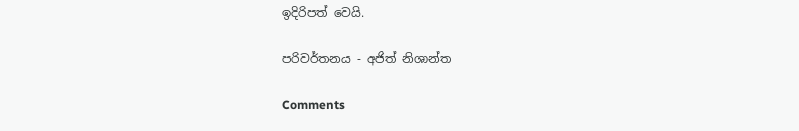ඉදිරිපත් වෙයි.

පරිවර්තනය - අජිත් නිශාන්ත

Comments